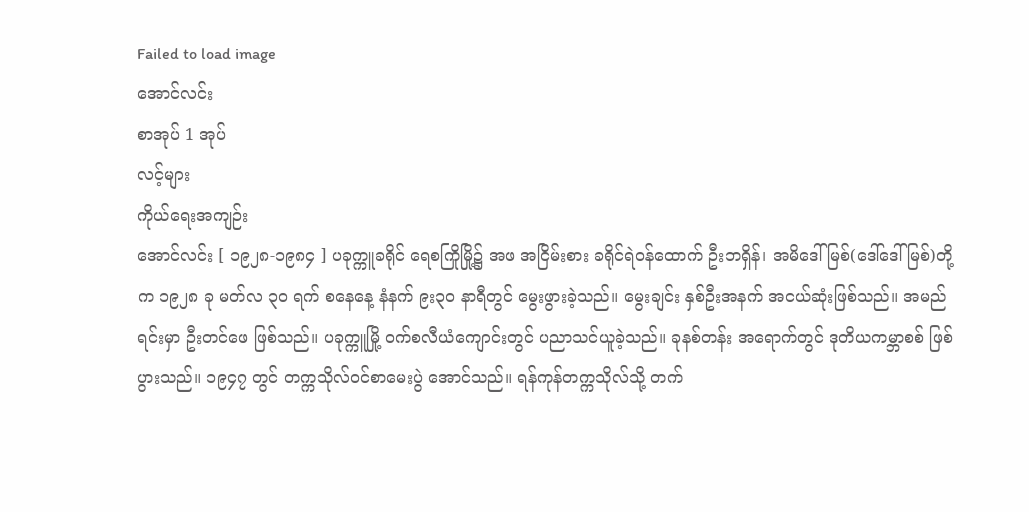Failed to load image
အောင်လင်း
စာအုပ် 1 အုပ်
လင့်များ
ကိုယ်ရေးအကျဉ်း
အောင်လင်း [ ၁၉၂၈-၁၉၈၄ ] ပခုက္ကူခရိုင် ရေစကြိုမြို့၌ အဖ အငြိမ်းစား ခရိုင်ရဲဝန်ထောက် ဦးဘရှိန်၊ အမိဒေါ်မြစ်(ဒေါ်ဒေါ်မြစ်)တို့က ၁၉၂၈ ခု မတ်လ ၃ဝ ရက် စနေနေ့ နံနက် ၉း၃ဝ နာရီတွင် မွေးဖွားခဲ့သည်။ မွေးချင်း နှစ်ဦးအနက် အငယ်ဆုံးဖြစ်သည်။ အမည်ရင်းမှာ ဦးတင်ဖေ ဖြစ်သည်။ ပခုက္ကူမြို့ ဝက်စလီယံကျောင်းတွင် ပညာသင်ယူခဲ့သည်။ ခုနစ်တန်း အရောက်တွင် ဒုတိယကမ္ဘာစစ် ဖြစ်ပွားသည်။ ၁၉၄၇ တွင် တက္ကသိုလ်ဝင်စာမေးပွဲ အောင်သည်။ ရန်ကုန်တက္ကသိုလ်သို့ တက်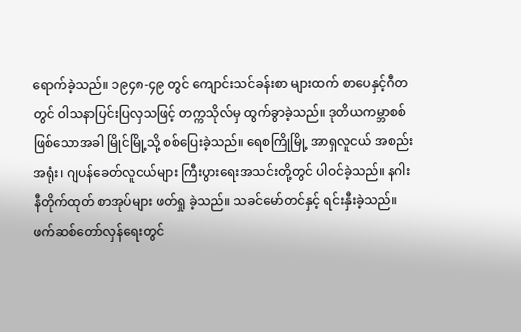ရောက်ခဲ့သည်။ ၁၉၄၈-၄၉ တွင် ကျောင်းသင်ခန်းစာ များထက် စာပေနှင့်ဂီတတွင် ဝါသနာပြင်းပြလှသဖြင့် တက္ကသိုလ်မှ ထွက်ခွာခဲ့သည်။ ဒုတိယကမ္ဘာစစ် ဖြစ်သောအခါ မြိုင်မြို့သို့ စစ်ပြေးခဲ့သည်။ ရေစကြိုမြို့ အာရှလူငယ် အစည်းအရုံး၊ ဂျပန်ခေတ်လူငယ်များ ကြီးပွားရေးအသင်းတို့တွင် ပါဝင်ခဲ့သည်။ နဂါးနီတိုက်ထုတ် စာအုပ်များ ဖတ်ရှု ခဲ့သည်။ သခင်မော်တင်နှင့် ရင်းနှီးခဲ့သည်။ ဖက်ဆစ်တော်လှန်ရေးတွင်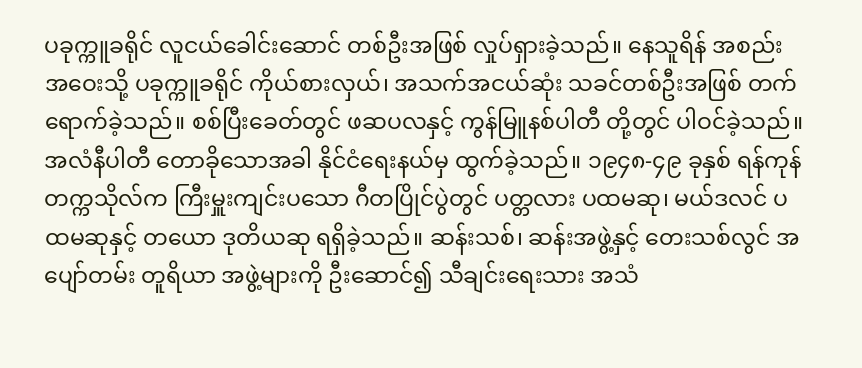ပခုက္ကူခရိုင် လူငယ်ခေါင်းဆောင် တစ်ဦးအဖြစ် လှုပ်ရှားခဲ့သည်။ နေသူရိန် အစည်းအဝေးသို့ ပခုက္ကူခရိုင် ကိုယ်စားလှယ်၊ အသက်အငယ်ဆုံး သခင်တစ်ဦးအဖြစ် တက်ရောက်ခဲ့သည်။ စစ်ပြီးခေတ်တွင် ဖဆပလနှင့် ကွန်မြူနစ်ပါတီ တို့တွင် ပါဝင်ခဲ့သည်။ အလံနီပါတီ တောခိုသောအခါ နိုင်ငံရေးနယ်မှ ထွက်ခဲ့သည်။ ၁၉၄၈-၄၉ ခုနှစ် ရန်ကုန်တက္ကသိုလ်က ကြီးမှူးကျင်းပသော ဂီတပြိုင်ပွဲတွင် ပတ္တလား ပထမဆု၊ မယ်ဒလင် ပထမဆုနှင့် တယော ဒုတိယဆု ရရှိခဲ့သည်။ ဆန်းသစ်၊ ဆန်းအဖွဲ့နှင့် တေးသစ်လွင် အပျော်တမ်း တူရိယာ အဖွဲ့များကို ဦးဆောင်၍ သီချင်းရေးသား အသံ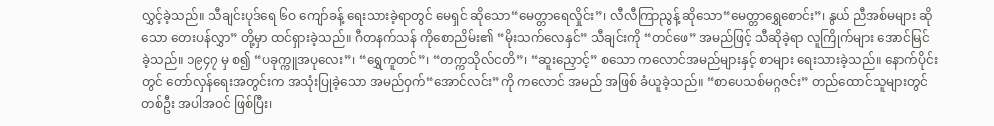လွှင့်ခဲ့သည်။ သီချင်းပုဒ်ရေ ၆ဝ ကျော်ခန့် ရေးသားခဲ့ရာတွင် မေရှင် ဆိုသော“မေတ္တာရေလှိုင်း”၊ လီလီကြာညွန့် ဆိုသော“မေတ္တာရွှေစောင်း”၊ နွယ် ညီအစ်မများ ဆိုသော တေးပန်လွှာ” တို့မှာ ထင်ရှားခဲ့သည်။ ဂီတနက်သန် ကိုစောညိမ်း၏ “မိုးသက်လေနှင်” သီချင်းကို “တင်ဖေ” အမည်ဖြင့် သီဆိုခဲ့ရာ လူကြိုက်များ အောင်မြင် ခဲ့သည်။ ၁၉၄၇ မှ စ၍ “ပခုက္ကူအပုလေး”၊ “ရွှေကူတင်”၊ “တက္ကသိုလ်ငတိ”၊ “ဆူးညှောင့်” စသော ကလောင်အမည်များနှင့် စာများ ရေးသားခဲ့သည်။ နောက်ပိုင်းတွင် တော်လှန်ရေးအတွင်းက အသုံးပြုခဲ့သော အမည်ဝှက်“အောင်လင်း”ကို ကလောင် အမည် အဖြစ် ခံယူခဲ့သည်။ “စာပေသစ်မဂ္ဂဇင်း” တည်ထောင်သူများတွင် တစ်ဦး အပါအဝင် ဖြစ်ပြီး၊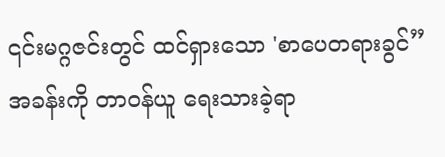၎င်းမဂ္ဂဇင်းတွင် ထင်ရှားသော 'စာပေတရားခွင်” အခန်းကို တာဝန်ယူ ရေးသားခဲ့ရာ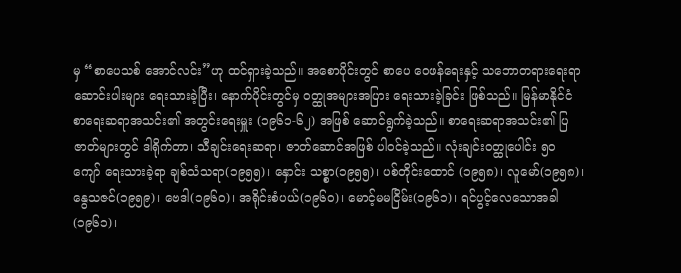မှ “စာပေသစ် အောင်လင်း”ဟု ထင်ရှားခဲ့သည်။ အစောပိုင်းတွင် စာပေ ဝေဖန်ရေးနှင့် သဘောတရားရေးရာ ဆောင်းပါးများ ရေးသားခဲ့ပြီး၊ နောက်ပိုင်းတွင်မှ ဝတ္ထုအများအပြား ရေးသားခဲ့ခြင်း ဖြစ်သည်။ မြန်မာနိုင်ငံ စာရေးဆရာအသင်း၏ အတွင်းရေးမှူး (၁၉၆၁-၆၂) အဖြစ် ဆောင်ရွက်ခဲ့သည်။ စာရေးဆရာအသင်း၏ ပြဇာတ်များတွင် ဒါရိုက်တာ၊ သီချင်းရေးဆရာ၊ ဇာတ်ဆောင်အဖြစ် ပါဝင်ခဲ့သည်။ လုံးချင်းဝတ္ထုပေါင်း ၅ဝ ကျော် ရေးသားခဲ့ရာ ချစ်သံသရာ(၁၉၅၅)၊ နှောင်း သစ္စာ(၁၉၅၅)၊ ပစ်တိုင်းထောင် (၁၉၅၈)၊ လူမော်(၁၉၅၈)၊ နွေသဇင်(၁၉၅၉)၊ ဗေဒါ(၁၉၆ဝ)၊ အရိုင်းစံပယ်(၁၉၆ဝ)၊ မောင့်မမငြိမ်း(၁၉၆၁)၊ ရင်ပွင့်လေသောအခါ (၁၉၆၁)၊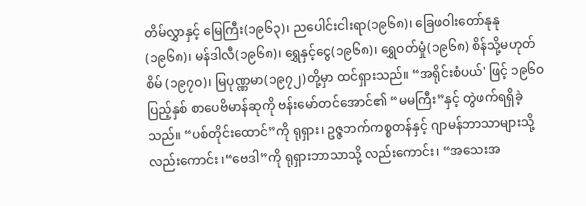တိမ်လွှာနှင့် မြေကြီး(၁၉၆၃)၊ ညပေါင်းငါးရာ(၁၉၆၈)၊ ခြေဖဝါးတော်နုနု (၁၉၆၈)၊ မန်ဒါလီ(၁၉၆၈)၊ ရွှေနှင့်ငွေ(၁၉၆၈)၊ ရွှေဝတ်မှုံ(၁၉၆၈) စိန်သို့မဟုတ်စိမ် (၁၉၇ဝ)၊ မြပုဏ္ဏမာ(၁၉၇၂)တို့မှာ ထင်ရှားသည်။ “အရိုင်းစံပယ်' ဖြင့် ၁၉၆ဝ ပြည့်နှစ် စာပေဗိမာန်ဆုကို ဗန်းမော်တင်အောင်၏ “မမကြီး”နှင့် တွဲဖက်ရရှိခဲ့သည်။ “ပစ်တိုင်းထောင်”ကို ရုရှား၊ ဥဇ္ဇဘက်ကစ္စတန်နှင့် ဂျာမန်ဘာသာများသို့ လည်းကောင်း ၊“ဗေဒါ”ကို ရုရှားဘာသာသို့ လည်းကောင်း၊ “အသေးအ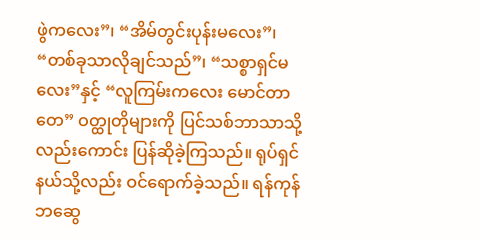ဖွဲကလေး”၊ “အိမ်တွင်းပုန်းမလေး”၊ “တစ်ခုသာလိုချင်သည်”၊ “သစ္စာရှင်မလေး”နှင့် “လူကြမ်းကလေး မောင်တာတေ” ဝတ္ထုတိုများကို ပြင်သစ်ဘာသာသို့ လည်းကောင်း ပြန်ဆိုခဲ့ကြသည်။ ရုပ်ရှင်နယ်သို့လည်း ဝင်ရောက်ခဲ့သည်။ ရန်ကုန်ဘဆွေ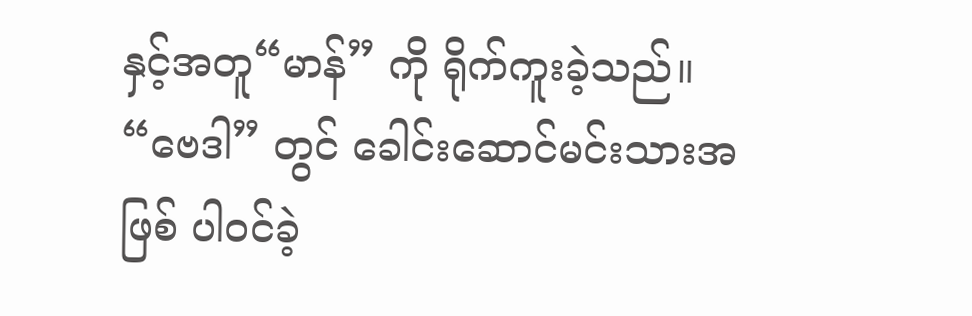နှင့်အတူ“မာန်” ကို ရိုက်ကူးခဲ့သည်။ “ဗေဒါ” တွင် ခေါင်းဆောင်မင်းသားအဖြစ် ပါဝင်ခဲ့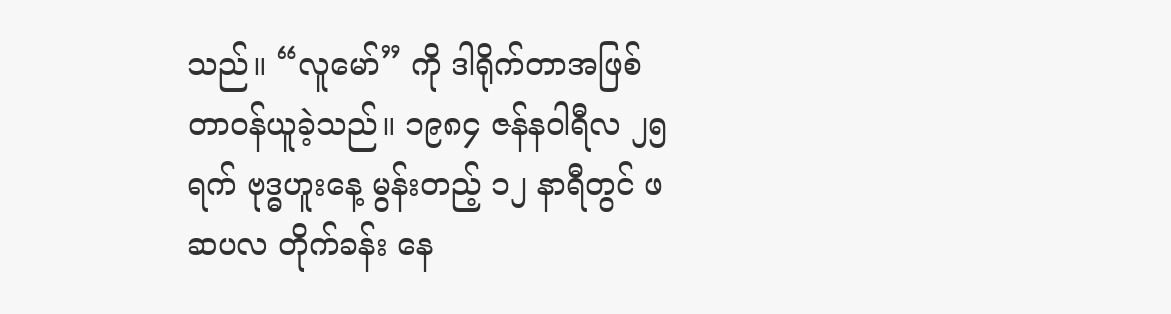သည်။ “လူမော်” ကို ဒါရိုက်တာအဖြစ် တာဝန်ယူခဲ့သည်။ ၁၉၈၄ ဇန်နဝါရီလ ၂၅ ရက် ဗုဒ္ဓဟူးနေ့ မွန်းတည့် ၁၂ နာရီတွင် ဖဆပလ တိုက်ခန်း နေ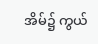အိမ်၌ ကွယ်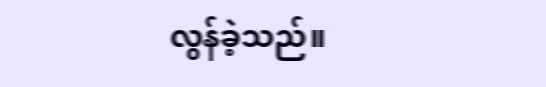လွန်ခဲ့သည်။